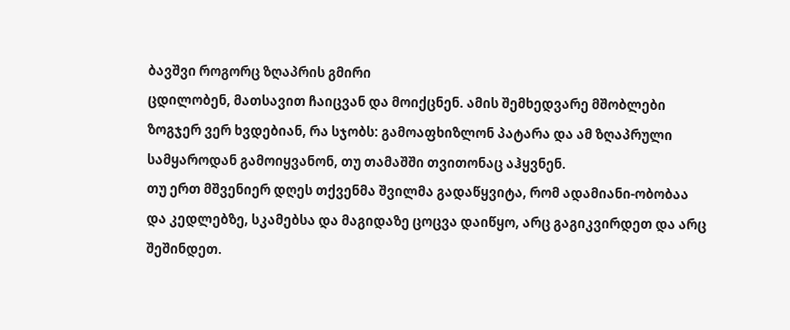ბავშვი როგორც ზღაპრის გმირი
ცდილობენ, მათსავით ჩაიცვან და მოიქცნენ. ამის შემხედვარე მშობლები ზოგჯერ ვერ ხვდებიან, რა სჯობს: გამოაფხიზლონ პატარა და ამ ზღაპრული სამყაროდან გამოიყვანონ, თუ თამაშში თვითონაც აჰყვნენ.
თუ ერთ მშვენიერ დღეს თქვენმა შვილმა გადაწყვიტა, რომ ადამიანი-ობობაა და კედლებზე, სკამებსა და მაგიდაზე ცოცვა დაიწყო, არც გაგიკვირდეთ და არც შეშინდეთ.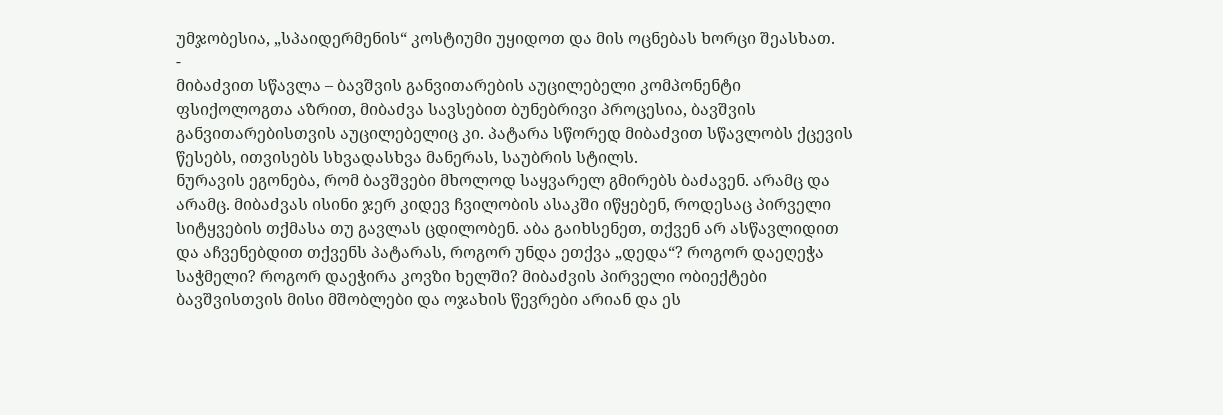უმჯობესია, „სპაიდერმენის“ კოსტიუმი უყიდოთ და მის ოცნებას ხორცი შეასხათ.
-
მიბაძვით სწავლა – ბავშვის განვითარების აუცილებელი კომპონენტი
ფსიქოლოგთა აზრით, მიბაძვა სავსებით ბუნებრივი პროცესია, ბავშვის განვითარებისთვის აუცილებელიც კი. პატარა სწორედ მიბაძვით სწავლობს ქცევის წესებს, ითვისებს სხვადასხვა მანერას, საუბრის სტილს.
ნურავის ეგონება, რომ ბავშვები მხოლოდ საყვარელ გმირებს ბაძავენ. არამც და არამც. მიბაძვას ისინი ჯერ კიდევ ჩვილობის ასაკში იწყებენ, როდესაც პირველი სიტყვების თქმასა თუ გავლას ცდილობენ. აბა გაიხსენეთ, თქვენ არ ასწავლიდით და აჩვენებდით თქვენს პატარას, როგორ უნდა ეთქვა „დედა“? როგორ დაეღეჭა საჭმელი? როგორ დაეჭირა კოვზი ხელში? მიბაძვის პირველი ობიექტები ბავშვისთვის მისი მშობლები და ოჯახის წევრები არიან და ეს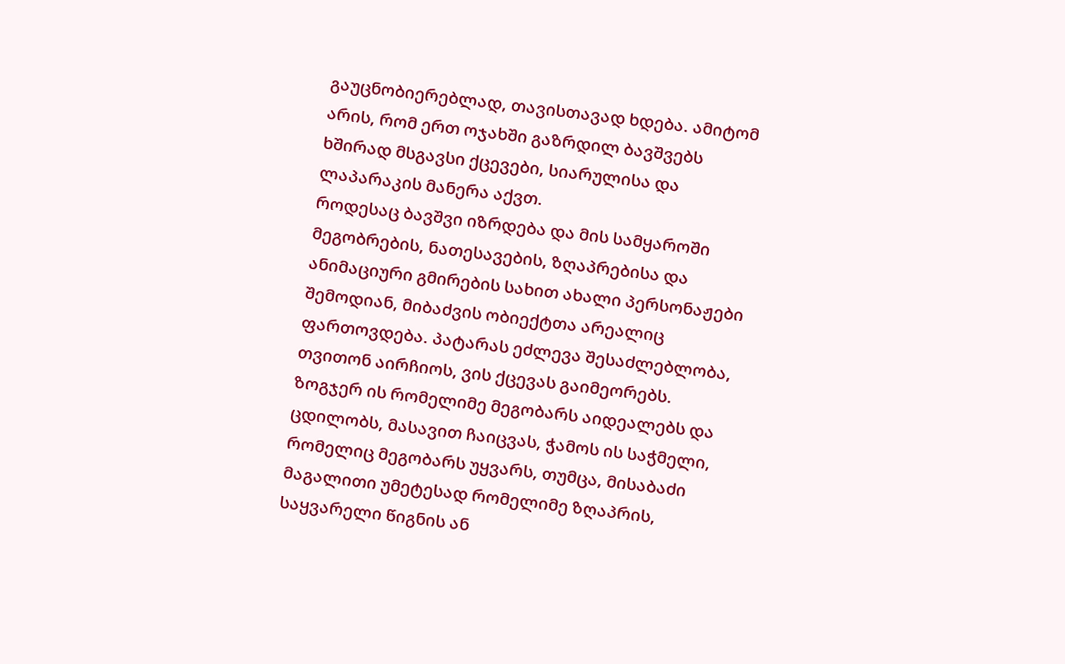გაუცნობიერებლად, თავისთავად ხდება. ამიტომ არის, რომ ერთ ოჯახში გაზრდილ ბავშვებს ხშირად მსგავსი ქცევები, სიარულისა და ლაპარაკის მანერა აქვთ.
როდესაც ბავშვი იზრდება და მის სამყაროში მეგობრების, ნათესავების, ზღაპრებისა და ანიმაციური გმირების სახით ახალი პერსონაჟები შემოდიან, მიბაძვის ობიექტთა არეალიც ფართოვდება. პატარას ეძლევა შესაძლებლობა, თვითონ აირჩიოს, ვის ქცევას გაიმეორებს. ზოგჯერ ის რომელიმე მეგობარს აიდეალებს და ცდილობს, მასავით ჩაიცვას, ჭამოს ის საჭმელი, რომელიც მეგობარს უყვარს, თუმცა, მისაბაძი მაგალითი უმეტესად რომელიმე ზღაპრის, საყვარელი წიგნის ან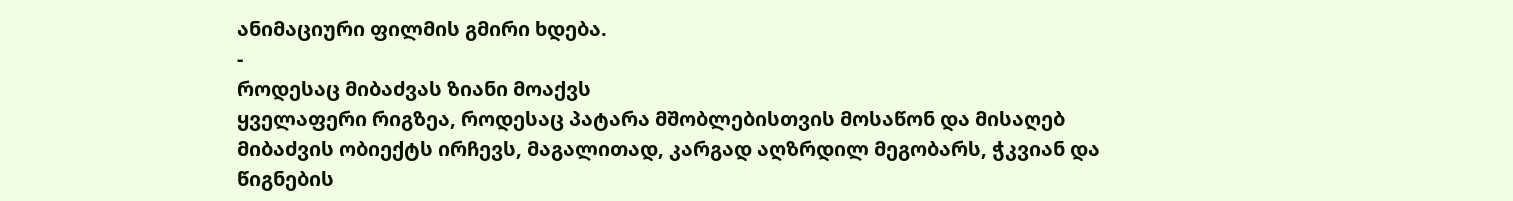ანიმაციური ფილმის გმირი ხდება.
-
როდესაც მიბაძვას ზიანი მოაქვს
ყველაფერი რიგზეა, როდესაც პატარა მშობლებისთვის მოსაწონ და მისაღებ მიბაძვის ობიექტს ირჩევს, მაგალითად, კარგად აღზრდილ მეგობარს, ჭკვიან და წიგნების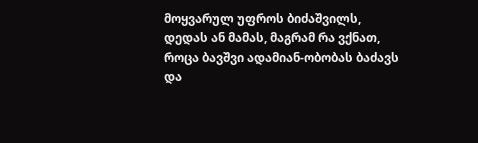მოყვარულ უფროს ბიძაშვილს, დედას ან მამას, მაგრამ რა ვქნათ, როცა ბავშვი ადამიან-ობობას ბაძავს და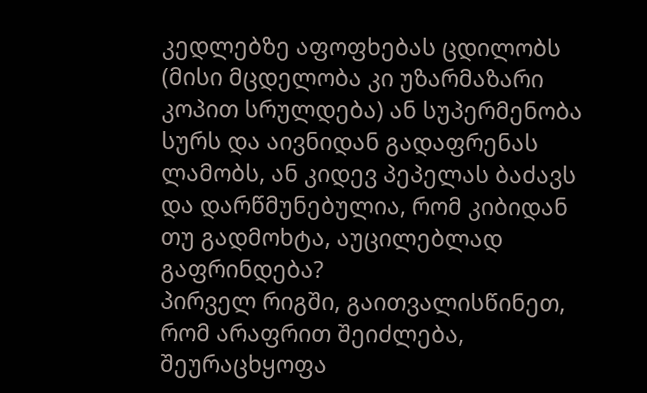კედლებზე აფოფხებას ცდილობს (მისი მცდელობა კი უზარმაზარი კოპით სრულდება) ან სუპერმენობა სურს და აივნიდან გადაფრენას ლამობს, ან კიდევ პეპელას ბაძავს და დარწმუნებულია, რომ კიბიდან თუ გადმოხტა, აუცილებლად გაფრინდება?
პირველ რიგში, გაითვალისწინეთ, რომ არაფრით შეიძლება, შეურაცხყოფა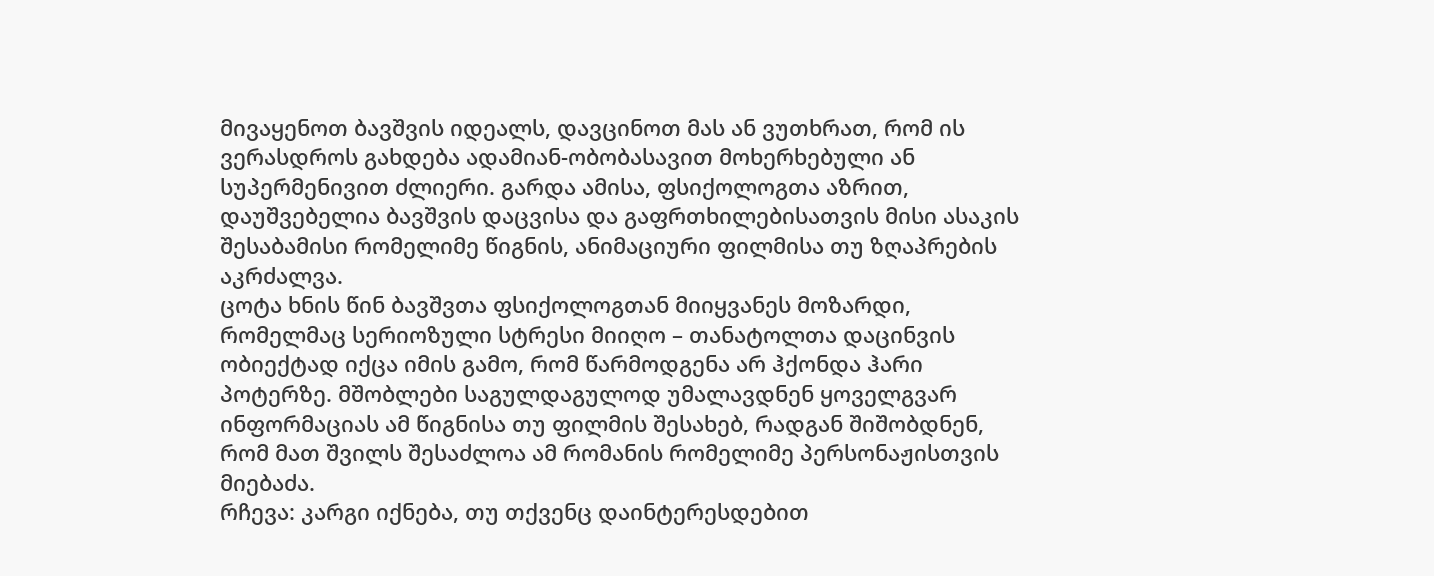მივაყენოთ ბავშვის იდეალს, დავცინოთ მას ან ვუთხრათ, რომ ის ვერასდროს გახდება ადამიან-ობობასავით მოხერხებული ან სუპერმენივით ძლიერი. გარდა ამისა, ფსიქოლოგთა აზრით, დაუშვებელია ბავშვის დაცვისა და გაფრთხილებისათვის მისი ასაკის შესაბამისი რომელიმე წიგნის, ანიმაციური ფილმისა თუ ზღაპრების აკრძალვა.
ცოტა ხნის წინ ბავშვთა ფსიქოლოგთან მიიყვანეს მოზარდი, რომელმაც სერიოზული სტრესი მიიღო – თანატოლთა დაცინვის ობიექტად იქცა იმის გამო, რომ წარმოდგენა არ ჰქონდა ჰარი პოტერზე. მშობლები საგულდაგულოდ უმალავდნენ ყოველგვარ ინფორმაციას ამ წიგნისა თუ ფილმის შესახებ, რადგან შიშობდნენ, რომ მათ შვილს შესაძლოა ამ რომანის რომელიმე პერსონაჟისთვის მიებაძა.
რჩევა: კარგი იქნება, თუ თქვენც დაინტერესდებით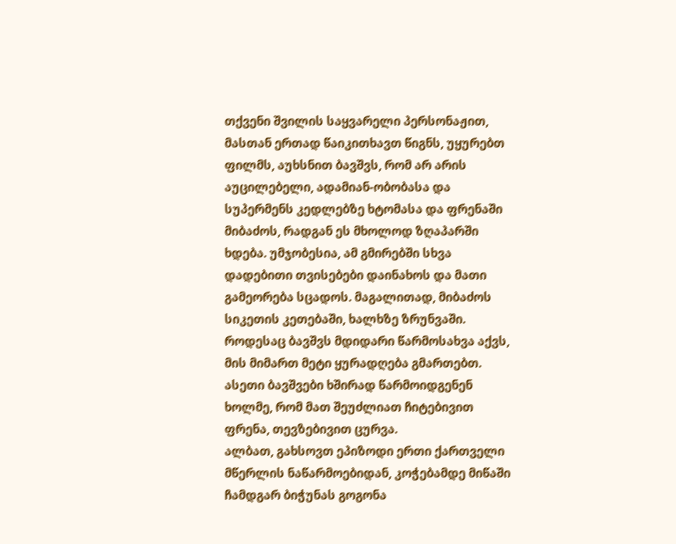თქვენი შვილის საყვარელი პერსონაჟით, მასთან ერთად წაიკითხავთ წიგნს, უყურებთ ფილმს, აუხსნით ბავშვს, რომ არ არის აუცილებელი, ადამიან-ობობასა და სუპერმენს კედლებზე ხტომასა და ფრენაში მიბაძოს, რადგან ეს მხოლოდ ზღაპარში ხდება. უმჯობესია, ამ გმირებში სხვა დადებითი თვისებები დაინახოს და მათი გამეორება სცადოს. მაგალითად, მიბაძოს სიკეთის კეთებაში, ხალხზე ზრუნვაში.
როდესაც ბავშვს მდიდარი წარმოსახვა აქვს, მის მიმართ მეტი ყურადღება გმართებთ. ასეთი ბავშვები ხშირად წარმოიდგენენ ხოლმე, რომ მათ შეუძლიათ ჩიტებივით ფრენა, თევზებივით ცურვა.
ალბათ, გახსოვთ ეპიზოდი ერთი ქართველი მწერლის ნაწარმოებიდან, კოჭებამდე მიწაში ჩამდგარ ბიჭუნას გოგონა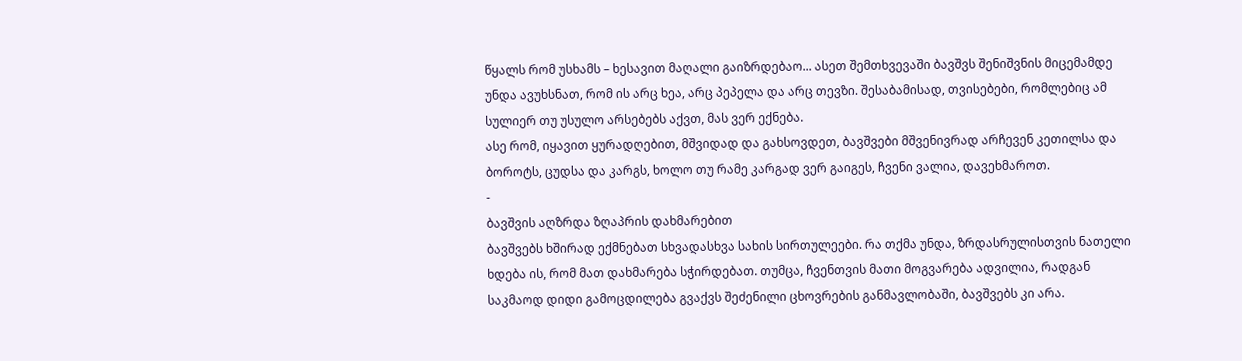წყალს რომ უსხამს – ხესავით მაღალი გაიზრდებაო... ასეთ შემთხვევაში ბავშვს შენიშვნის მიცემამდე უნდა ავუხსნათ, რომ ის არც ხეა, არც პეპელა და არც თევზი. შესაბამისად, თვისებები, რომლებიც ამ სულიერ თუ უსულო არსებებს აქვთ, მას ვერ ექნება.
ასე რომ, იყავით ყურადღებით, მშვიდად და გახსოვდეთ, ბავშვები მშვენივრად არჩევენ კეთილსა და ბოროტს, ცუდსა და კარგს, ხოლო თუ რამე კარგად ვერ გაიგეს, ჩვენი ვალია, დავეხმაროთ.
-
ბავშვის აღზრდა ზღაპრის დახმარებით
ბავშვებს ხშირად ექმნებათ სხვადასხვა სახის სირთულეები. რა თქმა უნდა, ზრდასრულისთვის ნათელი ხდება ის, რომ მათ დახმარება სჭირდებათ. თუმცა, ჩვენთვის მათი მოგვარება ადვილია, რადგან საკმაოდ დიდი გამოცდილება გვაქვს შეძენილი ცხოვრების განმავლობაში, ბავშვებს კი არა.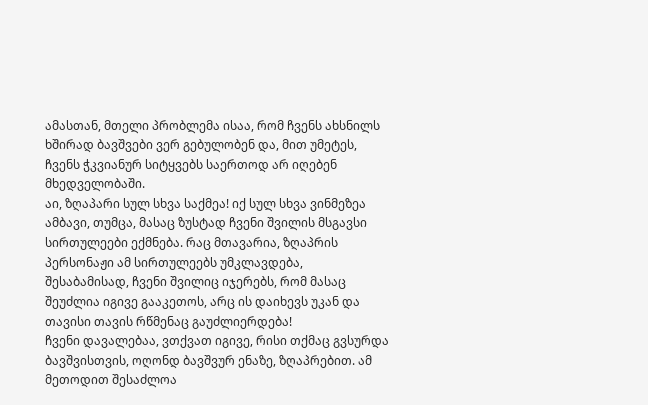ამასთან, მთელი პრობლემა ისაა, რომ ჩვენს ახსნილს ხშირად ბავშვები ვერ გებულობენ და, მით უმეტეს, ჩვენს ჭკვიანურ სიტყვებს საერთოდ არ იღებენ მხედველობაში.
აი, ზღაპარი სულ სხვა საქმეა! იქ სულ სხვა ვინმეზეა ამბავი, თუმცა, მასაც ზუსტად ჩვენი შვილის მსგავსი სირთულეები ექმნება. რაც მთავარია, ზღაპრის პერსონაჟი ამ სირთულეებს უმკლავდება, შესაბამისად, ჩვენი შვილიც იჯერებს, რომ მასაც შეუძლია იგივე გააკეთოს, არც ის დაიხევს უკან და თავისი თავის რწმენაც გაუძლიერდება!
ჩვენი დავალებაა, ვთქვათ იგივე, რისი თქმაც გვსურდა ბავშვისთვის, ოღონდ ბავშვურ ენაზე, ზღაპრებით. ამ მეთოდით შესაძლოა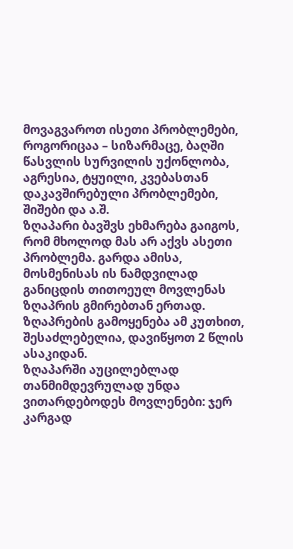მოვაგვაროთ ისეთი პრობლემები, როგორიცაა – სიზარმაცე, ბაღში წასვლის სურვილის უქონლობა, აგრესია, ტყუილი, კვებასთან დაკავშირებული პრობლემები, შიშები და ა.შ.
ზღაპარი ბავშვს ეხმარება გაიგოს, რომ მხოლოდ მას არ აქვს ასეთი პრობლემა. გარდა ამისა, მოსმენისას ის ნამდვილად განიცდის თითოეულ მოვლენას ზღაპრის გმირებთან ერთად. ზღაპრების გამოყენება ამ კუთხით, შესაძლებელია, დავიწყოთ 2 წლის ასაკიდან.
ზღაპარში აუცილებლად თანმიმდევრულად უნდა ვითარდებოდეს მოვლენები: ჯერ კარგად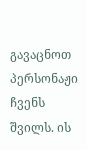გავაცნოთ პერსონაჟი ჩვენს შვილს. ის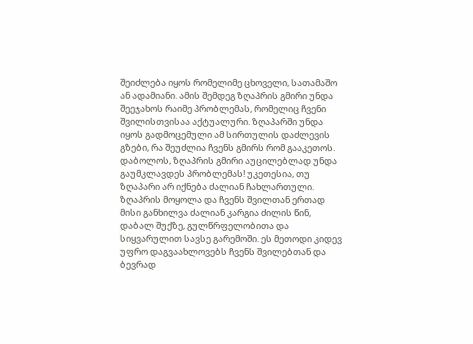შეიძლება იყოს რომელიმე ცხოველი, სათამაშო ან ადამიანი. ამის შემდეგ ზღაპრის გმირი უნდა შეეჯახოს რაიმე პრობლემას, რომელიც ჩვენი შვილისთვისაა აქტუალური. ზღაპარში უნდა იყოს გადმოცემული ამ სირთულის დაძლევის გზები, რა შეუძლია ჩვენს გმირს რომ გააკეთოს. დაბოლოს, ზღაპრის გმირი აუცილებლად უნდა გაუმკლავდეს პრობლემას! უკეთესია, თუ ზღაპარი არ იქნება ძალიან ჩახლართული.
ზღაპრის მოყოლა და ჩვენს შვილთან ერთად მისი განხილვა ძალიან კარგია ძილის წინ, დაბალ შუქზე, გულწრფელობითა და სიყვარულით სავსე გარემოში. ეს მეთოდი კიდევ უფრო დაგვაახლოვებს ჩვენს შვილებთან და ბევრად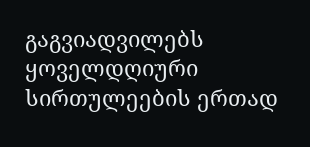გაგვიადვილებს ყოველდღიური სირთულეების ერთად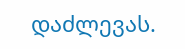დაძლევას.